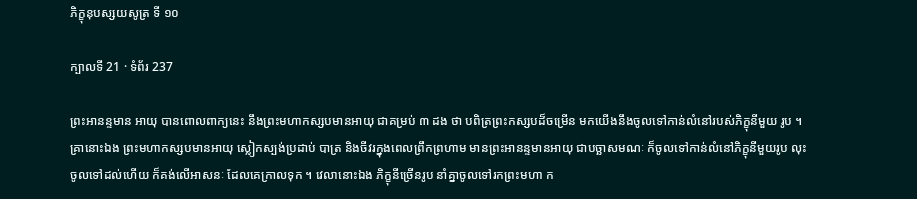ភិក្ខុនុបស្សយសូត្រ ទី ១០

ក្បាលទី 21 · ទំព័រ 237

ព្រះអានន្ទមាន អាយុ បានពោលពាក្យនេះ នឹងព្រះមហាកស្សបមានអាយុ ជាគម្រប់ ៣ ដង ថា បពិត្រព្រះកស្សបដ៏ចម្រើន មកយើងនឹងចូលទៅកាន់លំនៅរបស់ភិក្ខុនីមួយ រូប ។ គ្រានោះឯង ព្រះមហាកស្សបមានអាយុ ស្លៀកស្បង់ប្រដាប់ បាត្រ និងចីវរក្នុងពេលព្រឹកព្រហាម មានព្រះអានន្ទមានអាយុ ជាបច្ឆាសមណៈ ក៏ចូលទៅកាន់លំនៅភិក្ខុនីមួយរូប លុះចូលទៅដល់ហើយ ក៏គង់លើអាសនៈ ដែលគេក្រាលទុក ។ វេលានោះឯង ភិក្ខុនីច្រើនរូប នាំគ្នាចូលទៅរកព្រះមហា ក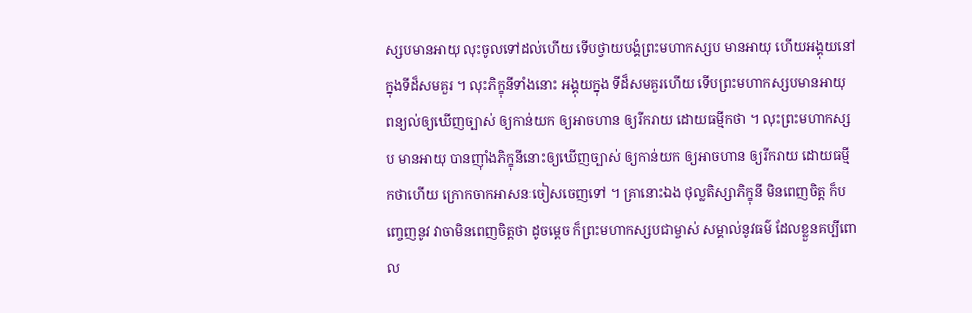ស្សបមានអាយុ លុះចូលទៅដល់ហើយ ទើបថ្វាយបង្គំព្រះមហាកស្សប មានអាយុ ហើយអង្គុយនៅក្នុងទីដ៏សមគួរ ។ លុះភិក្ខុនីទាំងនោះ អង្គុយក្នុង ទីដ៏សមគួរហើយ ទើបព្រះមហាកស្សបមានអាយុ ពន្យល់ឲ្យឃើញច្បាស់ ឲ្យកាន់យក ឲ្យអាចហាន ឲ្យរីករាយ ដោយធម្មីកថា ។ លុះព្រះមហាកស្សប មានអាយុ បានញ៉ាំងភិក្ខុនីនោះឲ្យឃើញច្បាស់ ឲ្យកាន់យក ឲ្យអាចហាន ឲ្យរីករាយ ដោយធម្មីកថាហើយ ក្រោកចាកអាសនៈចៀសចេញទៅ ។ គ្រានោះឯង ថុល្លតិស្សាភិក្ខុនី មិនពេញចិត្ត ក៏បញ្ចេញនូវ វាចាមិនពេញចិត្តថា ដូចម្តេច ក៏ព្រះមហាកស្សបជាម្ចាស់ សម្គាល់នូវធម៌ ដែលខ្លួនគប្បីពោល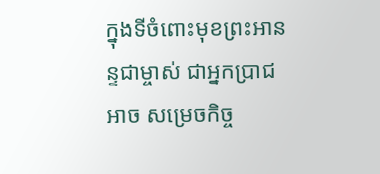ក្នុងទីចំពោះមុខព្រះអានន្ទជាម្ចាស់ ជាអ្នកប្រាជ អាច សម្រេចកិច្ច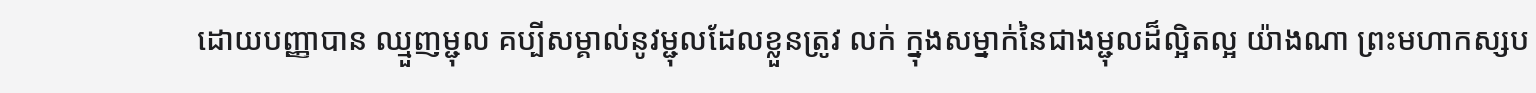ដោយបញ្ញាបាន ឈ្មួញម្ជុល គប្បីសម្គាល់នូវម្ជុលដែលខ្លួនត្រូវ លក់ ក្នុងសម្នាក់នៃជាងម្ជុលដ៏ល្អិតល្អ យ៉ាងណា ព្រះមហាកស្សប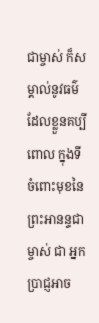ជាម្ចាស់ ក៏សម្គាល់នូវធម៌ដែលខ្លួនគប្បីពោល ក្នុងទីចំពោះមុខនៃព្រះអានន្ទជាម្ចាស់ ជា អ្នកប្រាជ្ញអាច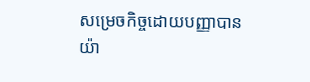សម្រេចកិច្ចដោយបញ្ញាបាន យ៉ា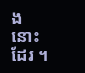ងនោះដែរ ។